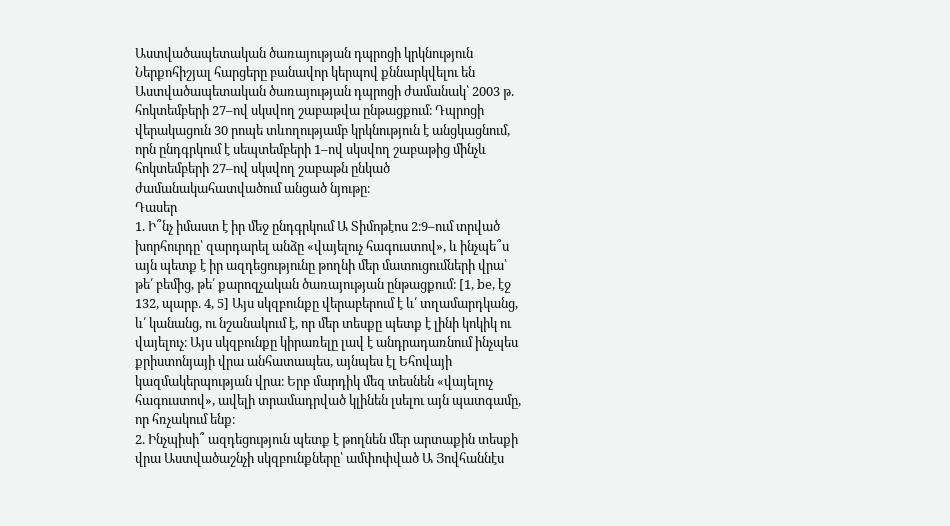Աստվածապետական ծառայության դպրոցի կրկնություն
Ներքոհիշյալ հարցերը բանավոր կերպով քննարկվելու են Աստվածապետական ծառայության դպրոցի ժամանակ՝ 2003 թ. հոկտեմբերի 27–ով սկսվող շաբաթվա ընթացքում։ Դպրոցի վերակացուն 30 րոպե տևողությամբ կրկնություն է անցկացնում, որն ընդգրկում է սեպտեմբերի 1–ով սկսվող շաբաթից մինչև հոկտեմբերի 27–ով սկսվող շաբաթն ընկած ժամանակահատվածում անցած նյութը։
Դասեր
1. Ի՞նչ իմաստ է իր մեջ ընդգրկում Ա Տիմոթէոս 2։9–ում տրված խորհուրդը՝ զարդարել անձը «վայելուչ հագուստով», և ինչպե՞ս այն պետք է իր ազդեցությունը թողնի մեր մատուցումների վրա՝ թե՛ բեմից, թե՛ քարոզչական ծառայության ընթացքում։ [1, be, էջ 132, պարբ. 4, 5] Այս սկզբունքը վերաբերում է և՛ տղամարդկանց, և՛ կանանց, ու նշանակում է, որ մեր տեսքը պետք է լինի կոկիկ ու վայելուչ։ Այս սկզբունքը կիրառելը լավ է անդրադառնում ինչպես քրիստոնյայի վրա անհատապես, այնպես էլ Եհովայի կազմակերպության վրա։ Երբ մարդիկ մեզ տեսնեն «վայելուչ հագուստով», ավելի տրամադրված կլինեն լսելու այն պատգամը, որ հռչակում ենք։
2. Ինչպիսի՞ ազդեցություն պետք է թողնեն մեր արտաքին տեսքի վրա Աստվածաշնչի սկզբունքները՝ ամփոփված Ա Յովհաննէս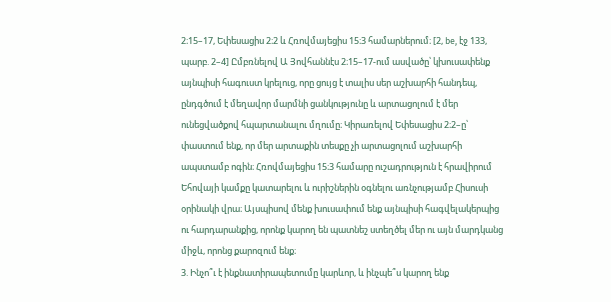2։15–17, Եփեսացիս 2։2 և Հռովմայեցիս 15։3 համարներում։ [2, be, էջ 133, պարբ. 2–4] Ըմբռնելով Ա Յովհաննէս 2։15–17-ում ասվածը՝ կխուսափենք այնպիսի հագուստ կրելուց, որը ցույց է տալիս սեր աշխարհի հանդեպ, ընդգծում է մեղավոր մարմնի ցանկությունը և արտացոլում է մեր ունեցվածքով հպարտանալու մղումը։ Կիրառելով Եփեսացիս 2։2–ը՝ փաստում ենք, որ մեր արտաքին տեսքը չի արտացոլում աշխարհի ապստամբ ոգին։ Հռովմայեցիս 15։3 համարը ուշադրություն է հրավիրում Եհովայի կամքը կատարելու և ուրիշներին օգնելու առնչությամբ Հիսուսի օրինակի վրա։ Այսպիսով մենք խուսափում ենք այնպիսի հագվելակերպից ու հարդարանքից, որոնք կարող են պատնեշ ստեղծել մեր ու այն մարդկանց միջև, որոնց քարոզում ենք։
3. Ինչո՞ւ է ինքնատիրապետումը կարևոր, և ինչպե՞ս կարող ենք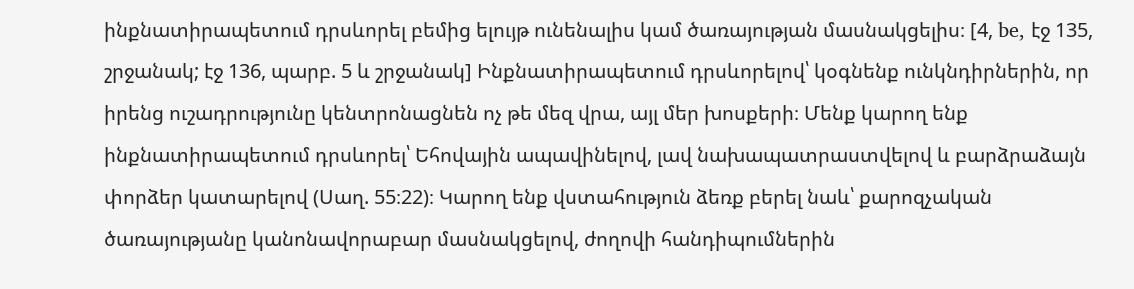ինքնատիրապետում դրսևորել բեմից ելույթ ունենալիս կամ ծառայության մասնակցելիս։ [4, be, էջ 135, շրջանակ; էջ 136, պարբ. 5 և շրջանակ] Ինքնատիրապետում դրսևորելով՝ կօգնենք ունկնդիրներին, որ իրենց ուշադրությունը կենտրոնացնեն ոչ թե մեզ վրա, այլ մեր խոսքերի։ Մենք կարող ենք ինքնատիրապետում դրսևորել՝ Եհովային ապավինելով, լավ նախապատրաստվելով և բարձրաձայն փորձեր կատարելով (Սաղ. 55։22)։ Կարող ենք վստահություն ձեռք բերել նաև՝ քարոզչական ծառայությանը կանոնավորաբար մասնակցելով, ժողովի հանդիպումներին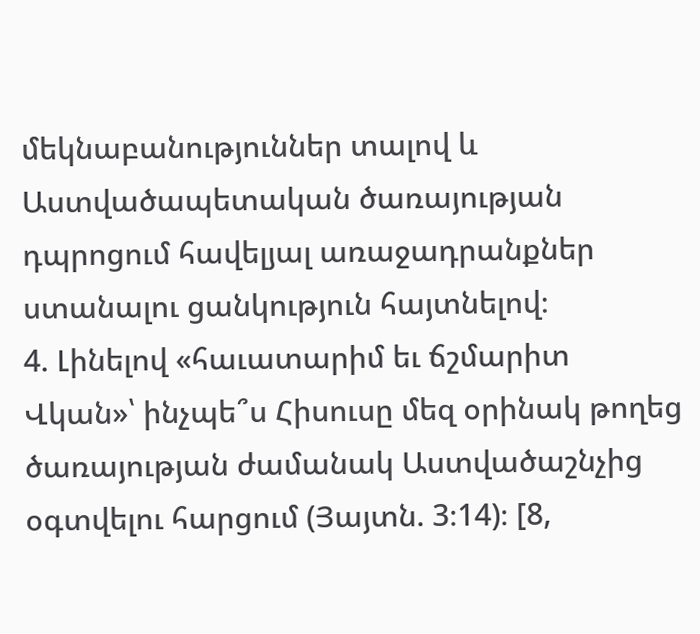մեկնաբանություններ տալով և Աստվածապետական ծառայության դպրոցում հավելյալ առաջադրանքներ ստանալու ցանկություն հայտնելով։
4. Լինելով «հաւատարիմ եւ ճշմարիտ Վկան»՝ ինչպե՞ս Հիսուսը մեզ օրինակ թողեց ծառայության ժամանակ Աստվածաշնչից օգտվելու հարցում (Յայտն. 3։14)։ [8,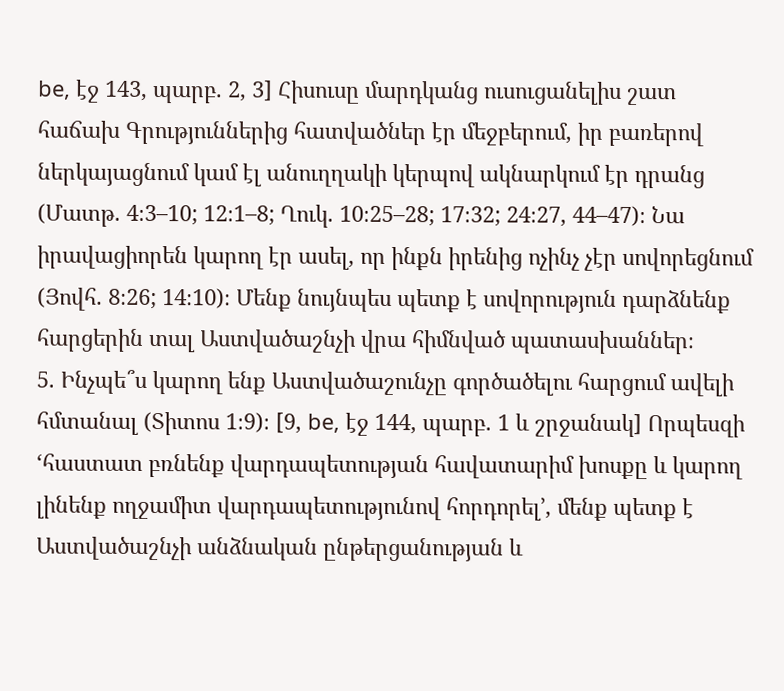be, էջ 143, պարբ. 2, 3] Հիսուսը մարդկանց ուսուցանելիս շատ հաճախ Գրություններից հատվածներ էր մեջբերում, իր բառերով ներկայացնում կամ էլ անուղղակի կերպով ակնարկում էր դրանց (Մատթ. 4։3–10; 12։1–8; Ղուկ. 10։25–28; 17։32; 24։27, 44–47)։ Նա իրավացիորեն կարող էր ասել, որ ինքն իրենից ոչինչ չէր սովորեցնում (Յովհ. 8։26; 14։10)։ Մենք նույնպես պետք է սովորություն դարձնենք հարցերին տալ Աստվածաշնչի վրա հիմնված պատասխաններ։
5. Ինչպե՞ս կարող ենք Աստվածաշունչը գործածելու հարցում ավելի հմտանալ (Տիտոս 1։9)։ [9, be, էջ 144, պարբ. 1 և շրջանակ] Որպեսզի ‘հաստատ բռնենք վարդապետության հավատարիմ խոսքը և կարող լինենք ողջամիտ վարդապետությունով հորդորել’, մենք պետք է Աստվածաշնչի անձնական ընթերցանության և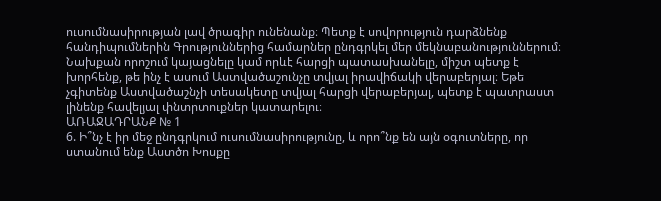ուսումնասիրության լավ ծրագիր ունենանք։ Պետք է սովորություն դարձնենք հանդիպումներին Գրություններից համարներ ընդգրկել մեր մեկնաբանություններում։ Նախքան որոշում կայացնելը կամ որևէ հարցի պատասխանելը, միշտ պետք է խորհենք, թե ինչ է ասում Աստվածաշունչը տվյալ իրավիճակի վերաբերյալ։ Եթե չգիտենք Աստվածաշնչի տեսակետը տվյալ հարցի վերաբերյալ, պետք է պատրաստ լինենք հավելյալ փնտրտուքներ կատարելու։
ԱՌԱՋԱԴՐԱՆՔ № 1
6. Ի՞նչ է իր մեջ ընդգրկում ուսումնասիրությունը, և որո՞նք են այն օգուտները, որ ստանում ենք Աստծո Խոսքը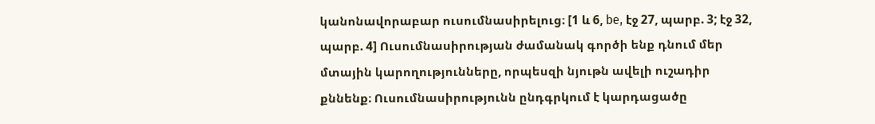կանոնավորաբար ուսումնասիրելուց։ [1 և 6, be, էջ 27, պարբ. 3; էջ 32, պարբ. 4] Ուսումնասիրության ժամանակ գործի ենք դնում մեր մտային կարողությունները, որպեսզի նյութն ավելի ուշադիր քննենք։ Ուսումնասիրությունն ընդգրկում է կարդացածը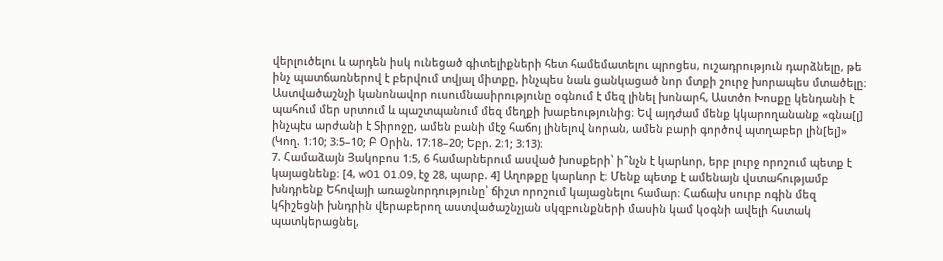վերլուծելու և արդեն իսկ ունեցած գիտելիքների հետ համեմատելու պրոցես, ուշադրություն դարձնելը, թե ինչ պատճառներով է բերվում տվյալ միտքը, ինչպես նաև ցանկացած նոր մտքի շուրջ խորապես մտածելը։ Աստվածաշնչի կանոնավոր ուսումնասիրությունը օգնում է մեզ լինել խոնարհ, Աստծո Խոսքը կենդանի է պահում մեր սրտում և պաշտպանում մեզ մեղքի խաբեությունից։ Եվ այդժամ մենք կկարողանանք «գնա[լ] ինչպէս արժանի է Տիրոջը, ամեն բանի մէջ հաճոյ լինելով նորան, ամեն բարի գործով պտղաբեր լին[ել]» (Կող. 1։10; 3։5–10; Բ Օրին. 17։18–20; Եբր. 2։1; 3։13)։
7. Համաձայն Յակոբոս 1։5, 6 համարներում ասված խոսքերի՝ ի՞նչն է կարևոր, երբ լուրջ որոշում պետք է կայացնենք։ [4, w01 01.09, էջ 28, պարբ. 4] Աղոթքը կարևոր է։ Մենք պետք է ամենայն վստահությամբ խնդրենք Եհովայի առաջնորդությունը՝ ճիշտ որոշում կայացնելու համար։ Հաճախ սուրբ ոգին մեզ կհիշեցնի խնդրին վերաբերող աստվածաշնչյան սկզբունքների մասին կամ կօգնի ավելի հստակ պատկերացնել,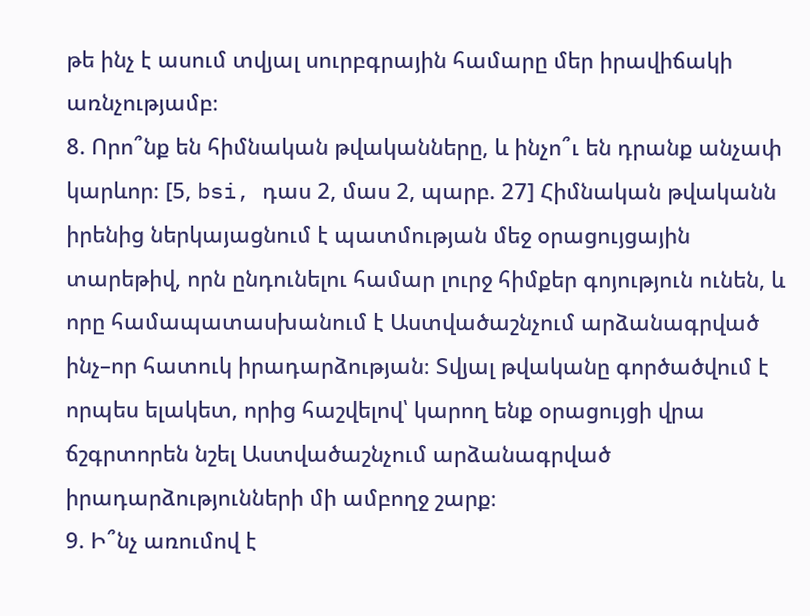թե ինչ է ասում տվյալ սուրբգրային համարը մեր իրավիճակի առնչությամբ։
8. Որո՞նք են հիմնական թվականները, և ինչո՞ւ են դրանք անչափ կարևոր։ [5, bsi, դաս 2, մաս 2, պարբ. 27] Հիմնական թվականն իրենից ներկայացնում է պատմության մեջ օրացույցային տարեթիվ, որն ընդունելու համար լուրջ հիմքեր գոյություն ունեն, և որը համապատասխանում է Աստվածաշնչում արձանագրված ինչ–որ հատուկ իրադարձության։ Տվյալ թվականը գործածվում է որպես ելակետ, որից հաշվելով՝ կարող ենք օրացույցի վրա ճշգրտորեն նշել Աստվածաշնչում արձանագրված իրադարձությունների մի ամբողջ շարք։
9. Ի՞նչ առումով է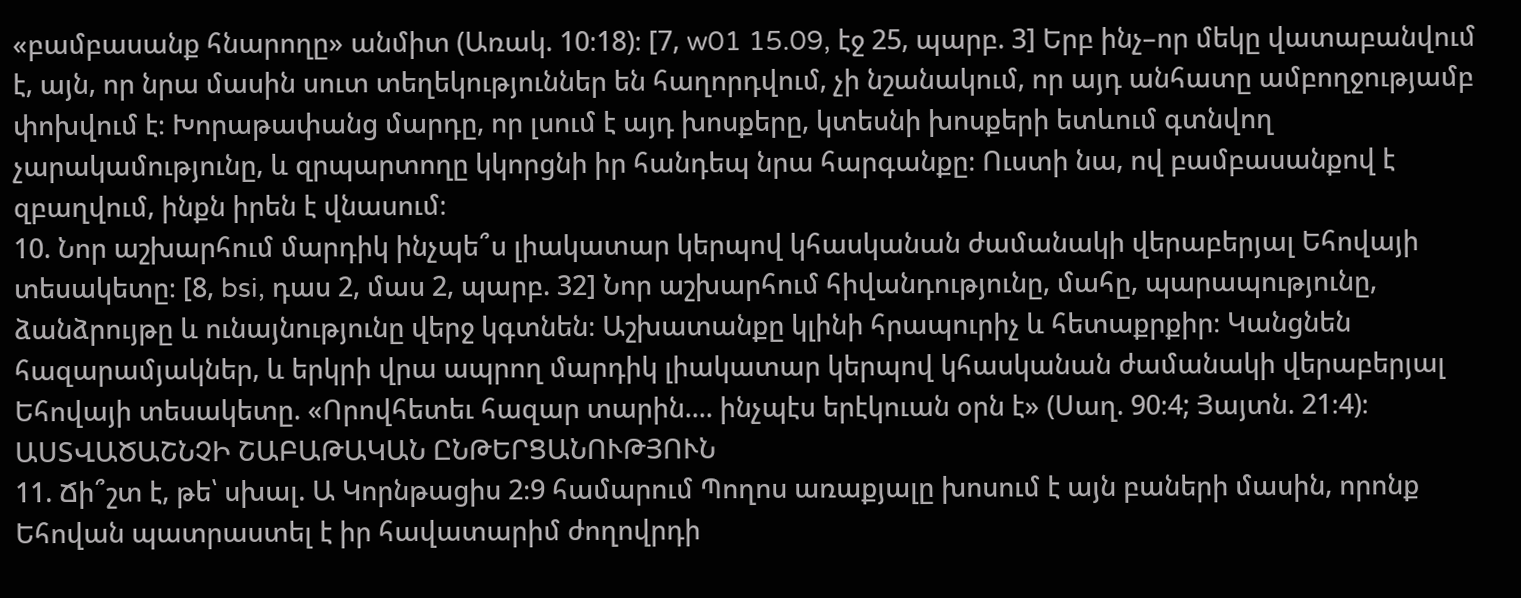«բամբասանք հնարողը» անմիտ (Առակ. 10։18)։ [7, w01 15.09, էջ 25, պարբ. 3] Երբ ինչ–որ մեկը վատաբանվում է, այն, որ նրա մասին սուտ տեղեկություններ են հաղորդվում, չի նշանակում, որ այդ անհատը ամբողջությամբ փոխվում է։ Խորաթափանց մարդը, որ լսում է այդ խոսքերը, կտեսնի խոսքերի ետևում գտնվող չարակամությունը, և զրպարտողը կկորցնի իր հանդեպ նրա հարգանքը։ Ուստի նա, ով բամբասանքով է զբաղվում, ինքն իրեն է վնասում։
10. Նոր աշխարհում մարդիկ ինչպե՞ս լիակատար կերպով կհասկանան ժամանակի վերաբերյալ Եհովայի տեսակետը։ [8, bsi, դաս 2, մաս 2, պարբ. 32] Նոր աշխարհում հիվանդությունը, մահը, պարապությունը, ձանձրույթը և ունայնությունը վերջ կգտնեն։ Աշխատանքը կլինի հրապուրիչ և հետաքրքիր։ Կանցնեն հազարամյակներ, և երկրի վրա ապրող մարդիկ լիակատար կերպով կհասկանան ժամանակի վերաբերյալ Եհովայի տեսակետը. «Որովհետեւ հազար տարին.... ինչպէս երէկուան օրն է» (Սաղ. 90։4; Յայտն. 21։4)։
ԱՍՏՎԱԾԱՇՆՉԻ ՇԱԲԱԹԱԿԱՆ ԸՆԹԵՐՑԱՆՈՒԹՅՈՒՆ
11. Ճի՞շտ է, թե՝ սխալ. Ա Կորնթացիս 2։9 համարում Պողոս առաքյալը խոսում է այն բաների մասին, որոնք Եհովան պատրաստել է իր հավատարիմ ժողովրդի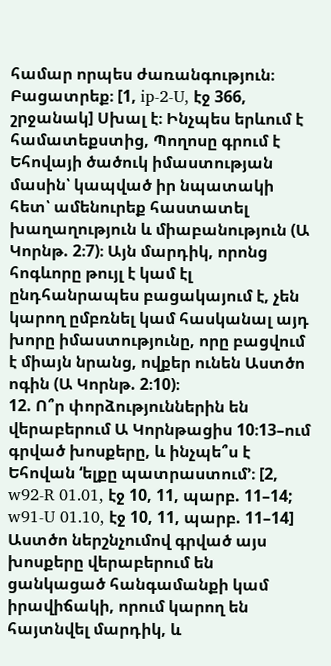համար որպես ժառանգություն։ Բացատրեք։ [1, ip-2-U, էջ 366, շրջանակ] Սխալ է։ Ինչպես երևում է համատեքստից, Պողոսը գրում է Եհովայի ծածուկ իմաստության մասին՝ կապված իր նպատակի հետ՝ ամենուրեք հաստատել խաղաղություն և միաբանություն (Ա Կորնթ. 2։7)։ Այն մարդիկ, որոնց հոգևորը թույլ է կամ էլ ընդհանրապես բացակայում է, չեն կարող ըմբռնել կամ հասկանալ այդ խորը իմաստությունը, որը բացվում է միայն նրանց, ովքեր ունեն Աստծո ոգին (Ա Կորնթ. 2։10)։
12. Ո՞ր փորձություններին են վերաբերում Ա Կորնթացիս 10։13–ում գրված խոսքերը, և ինչպե՞ս է Եհովան ‘ելքը պատրաստում’։ [2, w92-R 01.01, էջ 10, 11, պարբ. 11–14; w91-U 01.10, էջ 10, 11, պարբ. 11–14] Աստծո ներշնչումով գրված այս խոսքերը վերաբերում են ցանկացած հանգամանքի կամ իրավիճակի, որում կարող են հայտնվել մարդիկ, և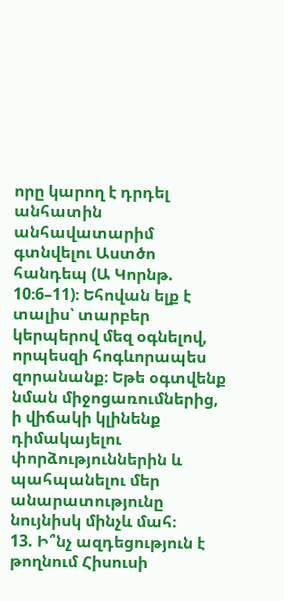որը կարող է դրդել անհատին անհավատարիմ գտնվելու Աստծո հանդեպ (Ա Կորնթ. 10։6–11)։ Եհովան ելք է տալիս՝ տարբեր կերպերով մեզ օգնելով, որպեսզի հոգևորապես զորանանք։ Եթե օգտվենք նման միջոցառումներից, ի վիճակի կլինենք դիմակայելու փորձություններին և պահպանելու մեր անարատությունը նույնիսկ մինչև մահ։
13. Ի՞նչ ազդեցություն է թողնում Հիսուսի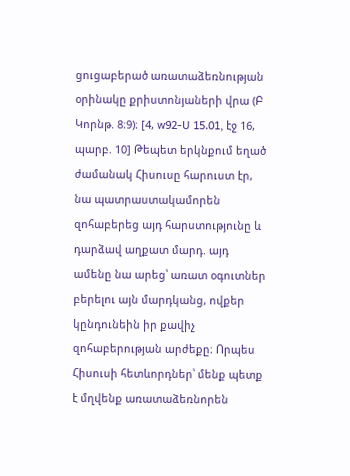ցուցաբերած առատաձեռնության օրինակը քրիստոնյաների վրա (Բ Կորնթ. 8։9)։ [4, w92-U 15.01, էջ 16, պարբ. 10] Թեպետ երկնքում եղած ժամանակ Հիսուսը հարուստ էր, նա պատրաստակամորեն զոհաբերեց այդ հարստությունը և դարձավ աղքատ մարդ. այդ ամենը նա արեց՝ առատ օգուտներ բերելու այն մարդկանց, ովքեր կընդունեին իր քավիչ զոհաբերության արժեքը։ Որպես Հիսուսի հետևորդներ՝ մենք պետք է մղվենք առատաձեռնորեն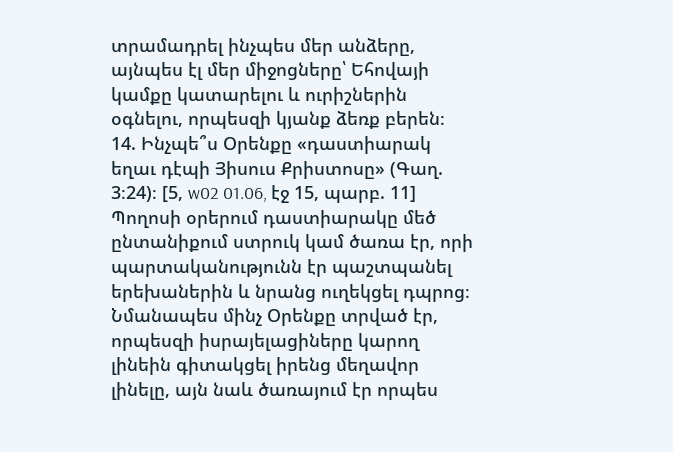տրամադրել ինչպես մեր անձերը, այնպես էլ մեր միջոցները՝ Եհովայի կամքը կատարելու և ուրիշներին օգնելու, որպեսզի կյանք ձեռք բերեն։
14. Ինչպե՞ս Օրենքը «դաստիարակ եղաւ դէպի Յիսուս Քրիստոսը» (Գաղ. 3։24)։ [5, w02 01.06, էջ 15, պարբ. 11] Պողոսի օրերում դաստիարակը մեծ ընտանիքում ստրուկ կամ ծառա էր, որի պարտականությունն էր պաշտպանել երեխաներին և նրանց ուղեկցել դպրոց։ Նմանապես մինչ Օրենքը տրված էր, որպեսզի իսրայելացիները կարող լինեին գիտակցել իրենց մեղավոր լինելը, այն նաև ծառայում էր որպես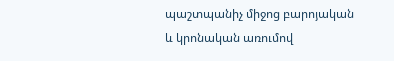պաշտպանիչ միջոց բարոյական և կրոնական առումով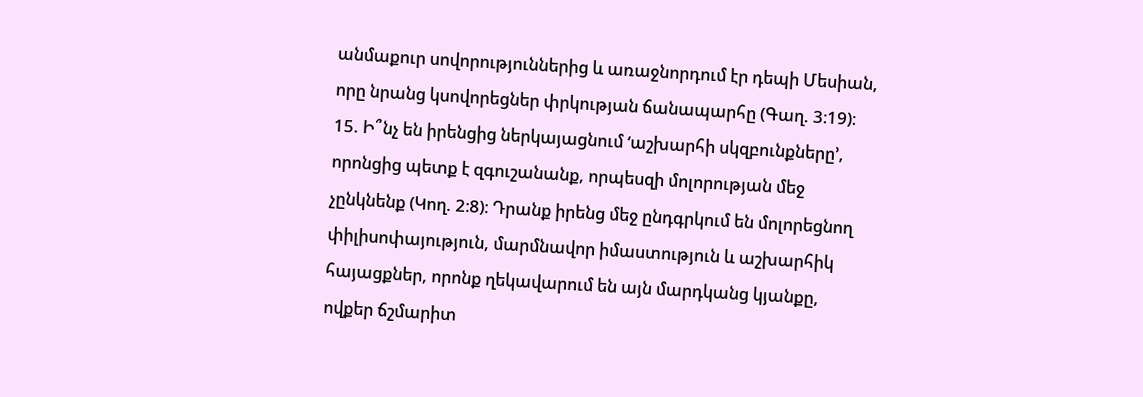անմաքուր սովորություններից և առաջնորդում էր դեպի Մեսիան, որը նրանց կսովորեցներ փրկության ճանապարհը (Գաղ. 3։19)։
15. Ի՞նչ են իրենցից ներկայացնում ‘աշխարհի սկզբունքները’, որոնցից պետք է զգուշանանք, որպեսզի մոլորության մեջ չընկնենք (Կող. 2։8)։ Դրանք իրենց մեջ ընդգրկում են մոլորեցնող փիլիսոփայություն, մարմնավոր իմաստություն և աշխարհիկ հայացքներ, որոնք ղեկավարում են այն մարդկանց կյանքը, ովքեր ճշմարիտ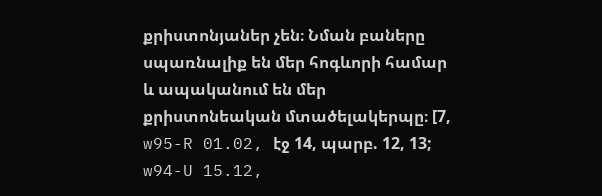քրիստոնյաներ չեն։ Նման բաները սպառնալիք են մեր հոգևորի համար և ապականում են մեր քրիստոնեական մտածելակերպը։ [7, w95-R 01.02, էջ 14, պարբ. 12, 13; w94-U 15.12,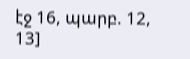էջ 16, պարբ. 12, 13]